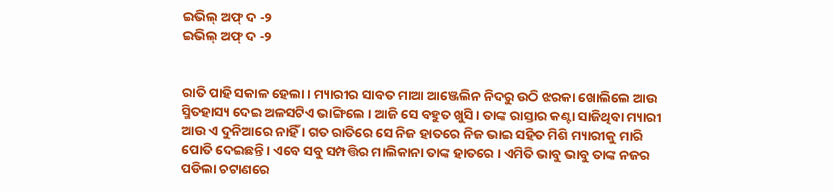ଇଭିଲ୍ ଅଫ୍ ଦ -୨
ଇଭିଲ୍ ଅଫ୍ ଦ -୨


ରାତି ପାହି ସକାଳ ହେଲା । ମ୍ୟାରୀର ସାବତ ମାଆ ଆଞ୍ଜେଲିନ ନିଦରୁ ଉଠି ଝରକା ଖୋଲିଲେ ଆଉ ସ୍ମିତହାସ୍ୟ ଦେଇ ଅଳସଟିଏ ଭାଙ୍ଗିଲେ । ଆଜି ସେ ବହୁତ ଖୁସି । ତାଙ୍କ ରାସ୍ତାର କଣ୍ଟା ସାଜିଥିବା ମ୍ୟାରୀ ଆଉ ଏ ଦୁନିଆରେ ନାହିଁ । ଗତ ରାତିରେ ସେ ନିଜ ହାତରେ ନିଜ ଭାଇ ସହିତ ମିଶି ମ୍ୟାରୀକୁ ମାରି ପୋତି ଦେଇଛନ୍ତି । ଏବେ ସବୁ ସମ୍ପତ୍ତିର ମାଲିକାନା ତାଙ୍କ ହାତରେ । ଏମିତି ଭାବୁ ଭାବୁ ତାଙ୍କ ନଜର ପଡିଲା ଚଟାଣରେ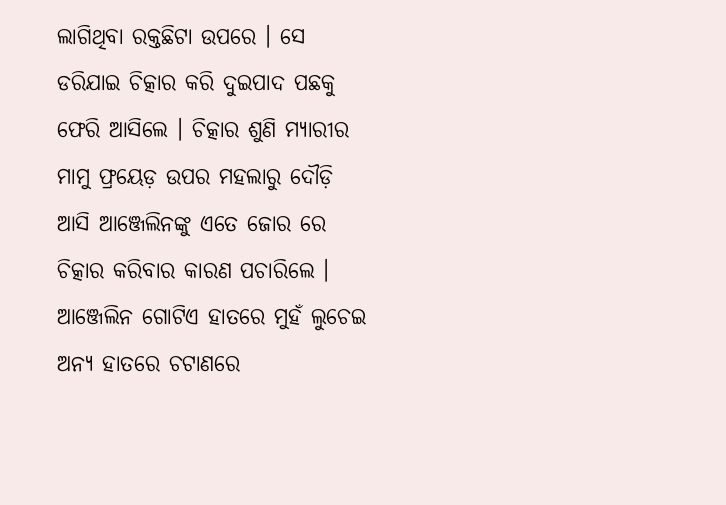ଲାଗିଥିବା ରକ୍ତଛିଟା ଉପରେ । ସେ ଡରିଯାଇ ଚିତ୍କାର କରି ଦୁଇପାଦ ପଛକୁ ଫେରି ଆସିଲେ । ଚିତ୍କାର ଶୁଣି ମ୍ୟାରୀର ମାମୁ ଫ୍ରୟେଡ଼ ଉପର ମହଲାରୁ ଦୌଡ଼ି ଆସି ଆଞ୍ଜେଲିନଙ୍କୁ ଏତେ ଜୋର ରେ ଚିତ୍କାର କରିବାର କାରଣ ପଚାରିଲେ । ଆଞ୍ଜେଲିନ ଗୋଟିଏ ହାତରେ ମୁହଁ ଲୁଚେଇ ଅନ୍ୟ ହାତରେ ଚଟାଣରେ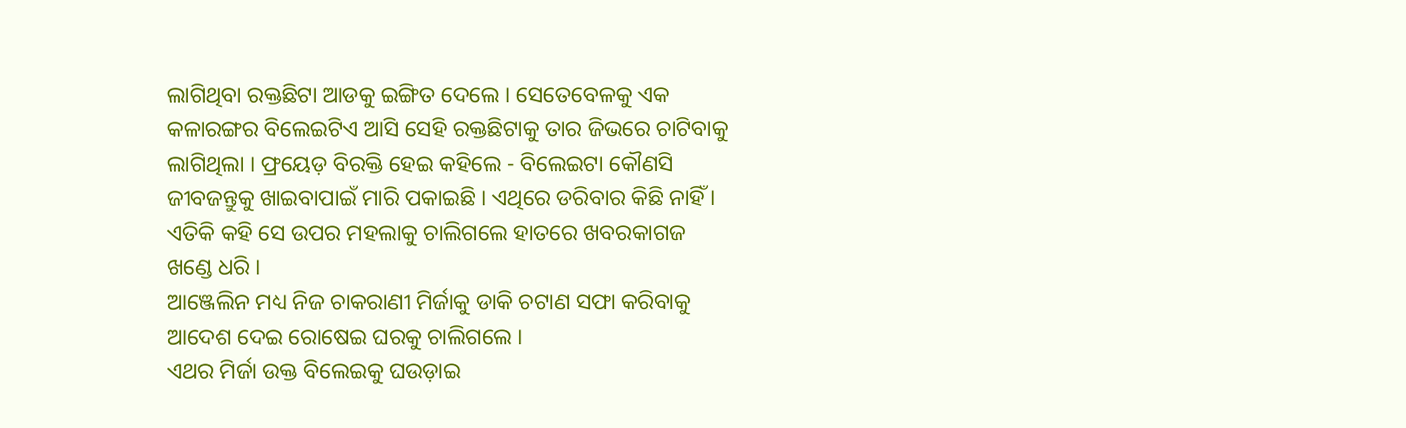ଲାଗିଥିବା ରକ୍ତଛିଟା ଆଡକୁ ଇଙ୍ଗିତ ଦେଲେ । ସେତେବେଳକୁ ଏକ କଳାରଙ୍ଗର ବିଲେଇଟିଏ ଆସି ସେହି ରକ୍ତଛିଟାକୁ ତାର ଜିଭରେ ଚାଟିବାକୁ ଲାଗିଥିଲା । ଫ୍ରୟେଡ଼ ବିରକ୍ତି ହେଇ କହିଲେ - ବିଲେଇଟା କୌଣସି ଜୀବଜନ୍ତୁକୁ ଖାଇବାପାଇଁ ମାରି ପକାଇଛି । ଏଥିରେ ଡରିବାର କିଛି ନାହିଁ । ଏତିକି କହି ସେ ଉପର ମହଲାକୁ ଚାଲିଗଲେ ହାତରେ ଖବରକାଗଜ ଖଣ୍ଡେ ଧରି ।
ଆଞ୍ଜେଲିନ ମଧ୍ୟ ନିଜ ଚାକରାଣୀ ମିର୍ଜାକୁ ଡାକି ଚଟାଣ ସଫା କରିବାକୁ ଆଦେଶ ଦେଇ ରୋଷେଇ ଘରକୁ ଚାଲିଗଲେ ।
ଏଥର ମିର୍ଜା ଉକ୍ତ ବିଲେଇକୁ ଘଉଡ଼ାଇ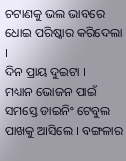ଚଟାଣକୁ ଭଲ ଭାବରେ ଧୋଇ ପରିଷ୍କାର କରିଦେଲା ।
ଦିନ ପ୍ରାୟ ଦୁଇଟା ।
ମଧ୍ୟାନ ଭୋଜନ ପାଇଁ ସମସ୍ତେ ଡାଇନିଂ ଟେବୁଲ ପାଖକୁ ଆସିଲେ । ବଙ୍ଗଳାର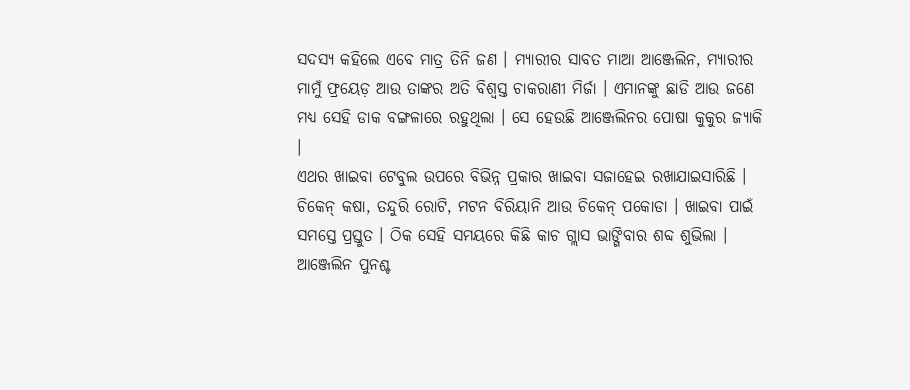ସଦସ୍ୟ କହିଲେ ଏବେ ମାତ୍ର ତିନି ଜଣ । ମ୍ୟାରୀର ସାବତ ମାଆ ଆଞ୍ଜେଲିନ, ମ୍ୟାରୀର ମାମୁଁ ଫ୍ରୟେଡ଼ ଆଉ ତାଙ୍କର ଅତି ବିଶ୍ୱସ୍ତ ଚାକରାଣୀ ମିର୍ଜା । ଏମାନଙ୍କୁ ଛାଡି ଆଉ ଜଣେ ମଧ୍ୟ ସେହି ଡାକ ବଙ୍ଗଳାରେ ରହୁଥିଲା । ସେ ହେଉଛି ଆଞ୍ଜେଲିନର ପୋଷା କୁକୁର ଜ୍ୟାକି ।
ଏଥର ଖାଇବା ଟେବୁଲ ଉପରେ ବିଭିନ୍ନ ପ୍ରକାର ଖାଇବା ସଜାହେଇ ରଖାଯାଇସାରିଛି । ଚିକେନ୍ କଷା, ତନ୍ଦୁରି ରୋଟି, ମଟନ ବିରିୟାନି ଆଉ ଚିକେନ୍ ପକୋଡା । ଖାଇବା ପାଇଁ ସମସ୍ତେ ପ୍ରସ୍ତୁତ । ଠିକ ସେହି ସମୟରେ କିଛି କାଚ ଗ୍ଲାସ ଭାଙ୍ଗିବାର ଶବ୍ଦ ଶୁଭିଲା । ଆଞ୍ଜେଲିନ ପୁନଶ୍ଚ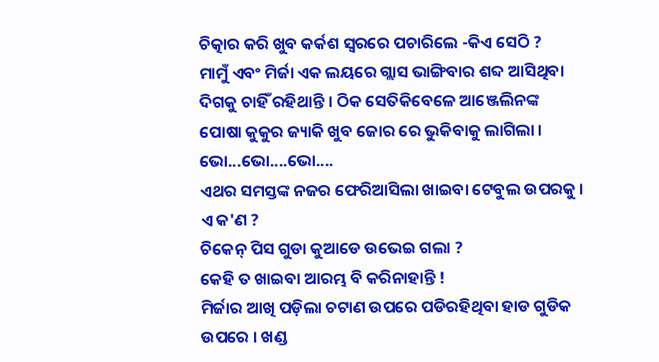ଚିତ୍କାର କରି ଖୁବ କର୍କଶ ସ୍ୱରରେ ପଚାରିଲେ -କିଏ ସେଠି ?
ମାମୁଁ ଏବଂ ମିର୍ଜା ଏକ ଲୟରେ ଗ୍ଲାସ ଭାଙ୍ଗିବାର ଶବ୍ଦ ଆସିଥିବା ଦିଗକୁ ଚାହିଁ ରହିଥାନ୍ତି । ଠିକ ସେତିକିବେଳେ ଆଞ୍ଜେଲିନଙ୍କ ପୋଷା କୁକୁର ଜ୍ୟାକି ଖୁବ ଜୋର ରେ ଭୁକିବାକୁ ଲାଗିଲା ।
ଭୋ...ଭୋ....ଭୋ....
ଏଥର ସମସ୍ତଙ୍କ ନଜର ଫେରିଆସିଲା ଖାଇବା ଟେବୁଲ ଉପରକୁ ।
ଏ କ'ଣ ?
ଚିକେନ୍ ପିସ ଗୁଡା କୁଆଡେ ଉଭେଇ ଗଲା ?
କେହି ତ ଖାଇବା ଆରମ୍ଭ ବି କରିନାହାନ୍ତି !
ମିର୍ଜାର ଆଖି ପଡ଼ିଲା ଚଟାଣ ଉପରେ ପଡିରହିଥିବା ହାଡ ଗୁଡିକ ଉପରେ । ଖଣ୍ଡ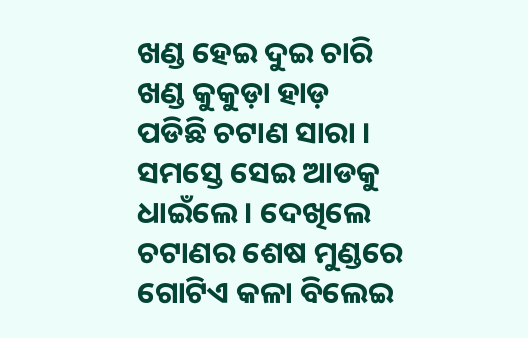ଖଣ୍ଡ ହେଇ ଦୁଇ ଚାରି ଖଣ୍ଡ କୁକୁଡ଼ା ହାଡ଼ ପଡିଛି ଚଟାଣ ସାରା । ସମସ୍ତେ ସେଇ ଆଡକୁ ଧାଇଁଲେ । ଦେଖିଲେ ଚଟାଣର ଶେଷ ମୁଣ୍ଡରେ ଗୋଟିଏ କଳା ବିଲେଇ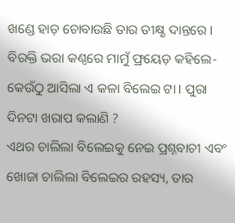ଖଣ୍ଡେ ହାଡ଼ ଚୋବାଉଛି ତାର ତୀକ୍ଷ୍ଣ ଦାନ୍ତରେ ।
ବିରକ୍ତି ଭରା କଣ୍ଠରେ ମାମୁଁ ଫ୍ରୟେଡ଼ କହିଲେ- କେଉଁଠୁ ଆସିଲା ଏ କଳା ବିଲେଇ ଟା । ପୁରା ଦିନଟା ଖରାପ କଲାଣି ?
ଏଥର ଚାଲିଲା ବିଲେଇକୁ ନେଇ ପ୍ରଶ୍ନବାଚୀ ଏବଂ ଖୋଜା ଚାଲିଲା ବିଲେଇର ରହସ୍ୟ, ତାର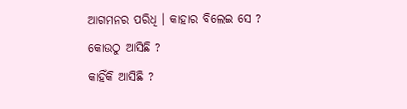ଆଗମନର ପରିଧି । କାହାର ବିଲେଇ ସେ ?
କୋଉଠୁ ଆସିଛି ?
କାହିଁକି ଆସିଛି ?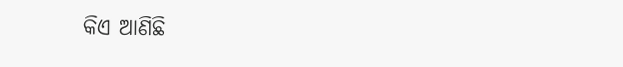କିଏ ଆଣିଛି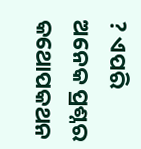? ଏପରି ଅନେକ ପ୍ରଶ୍ନର କଥୋପକଥନ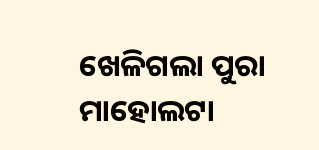ଖେଳିଗଲା ପୁରା ମାହୋଲଟା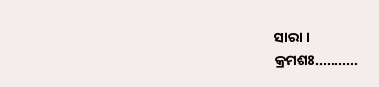ସାରା ।
କ୍ରମଶଃ...........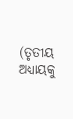(ତୃତୀୟ ଅଧ୍ୟାୟକୁ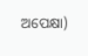ଅପେକ୍ଷା)